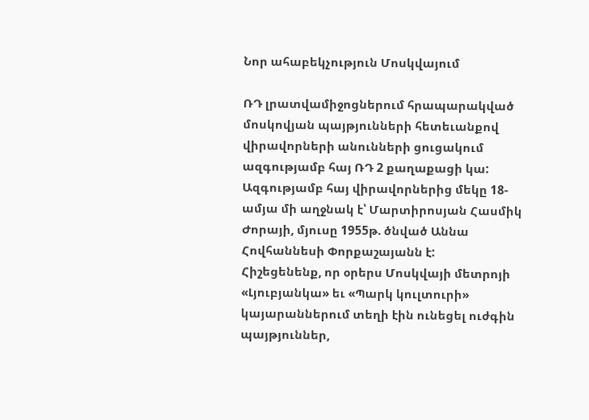Նոր ահաբեկչություն Մոսկվայում

ՌԴ լրատվամիջոցներում հրապարակված մոսկովյան պայթյունների հետեւանքով վիրավորների անունների ցուցակում ազգությամբ հայ ՌԴ 2 քաղաքացի կա: Ազգությամբ հայ վիրավորներից մեկը 18-ամյա մի աղջնակ է՝ Մարտիրոսյան Հասմիկ Ժորայի, մյուսը 1955թ. ծնված Աննա Հովհաննեսի Փորքաշայանն է:
Հիշեցենենք, որ օրերս Մոսկվայի մետրոյի «Լյուբյանկա» եւ «Պարկ կուլտուրի» կայարաններում տեղի էին ունեցել ուժգին պայթյուններ,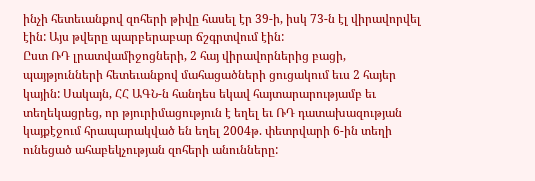ինչի հետեւանքով զոհերի թիվը հասել էր 39-ի, իսկ 73-ն էլ վիրավորվել էին: Այս թվերը պարբերաբար ճշգրտվում էին:
Ըստ ՌԴ լրատվամիջոցների, 2 հայ վիրավորներից բացի, պայթյունների հետեւանքով մահացածների ցուցակում եւս 2 հայեր կային: Սակայն, ՀՀ ԱԳՆ-ն հանդես եկավ հայտարարությամբ եւ տեղեկացրեց, որ թյուրիմացություն է եղել եւ ՌԴ դատախազության կայքէջում հրապարակված են եղել 2004թ. փետրվարի 6-ին տեղի ունեցած ահաբեկչության զոհերի անունները: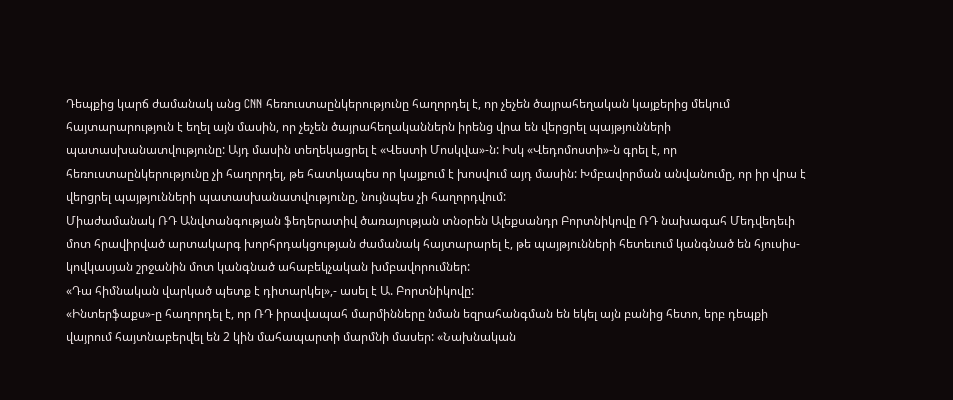Դեպքից կարճ ժամանակ անց CNN հեռուստաընկերությունը հաղորդել է, որ չեչեն ծայրահեղական կայքերից մեկում հայտարարություն է եղել այն մասին, որ չեչեն ծայրահեղականներն իրենց վրա են վերցրել պայթյունների պատասխանատվությունը: Այդ մասին տեղեկացրել է «Վեստի Մոսկվա»-ն: Իսկ «Վեդոմոստի»-ն գրել է, որ հեռուստաընկերությունը չի հաղորդել, թե հատկապես որ կայքում է խոսվում այդ մասին: Խմբավորման անվանումը, որ իր վրա է վերցրել պայթյունների պատասխանատվությունը, նույնպես չի հաղորդվում:
Միաժամանակ ՌԴ Անվտանգության ֆեդերատիվ ծառայության տնօրեն Ալեքսանդր Բորտնիկովը ՌԴ նախագահ Մեդվեդեւի մոտ հրավիրված արտակարգ խորհրդակցության ժամանակ հայտարարել է, թե պայթյունների հետեւում կանգնած են հյուսիս-կովկասյան շրջանին մոտ կանգնած ահաբեկչական խմբավորումներ:
«Դա հիմնական վարկած պետք է դիտարկել»,- ասել է Ա. Բորտնիկովը:
«Ինտերֆաքս»-ը հաղորդել է, որ ՌԴ իրավապահ մարմինները նման եզրահանգման են եկել այն բանից հետո, երբ դեպքի վայրում հայտնաբերվել են 2 կին մահապարտի մարմնի մասեր: «Նախնական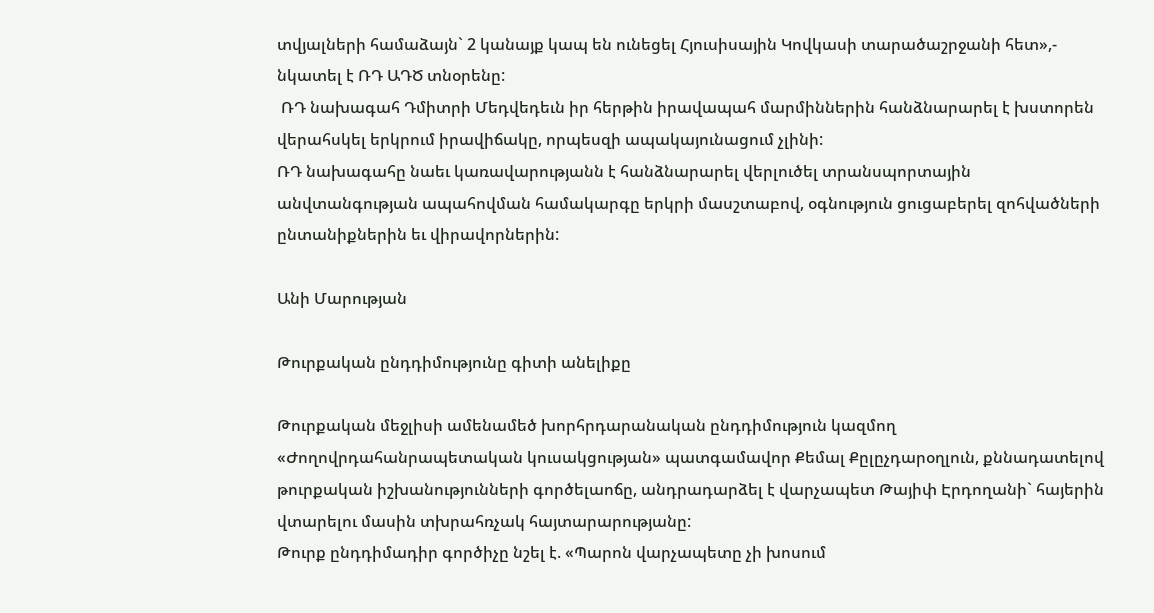տվյալների համաձայն` 2 կանայք կապ են ունեցել Հյուսիսային Կովկասի տարածաշրջանի հետ»,- նկատել է ՌԴ ԱԴԾ տնօրենը:
 ՌԴ նախագահ Դմիտրի Մեդվեդեւն իր հերթին իրավապահ մարմիններին հանձնարարել է խստորեն վերահսկել երկրում իրավիճակը, որպեսզի ապակայունացում չլինի:
ՌԴ նախագահը նաեւ կառավարությանն է հանձնարարել վերլուծել տրանսպորտային անվտանգության ապահովման համակարգը երկրի մասշտաբով, օգնություն ցուցաբերել զոհվածների ընտանիքներին եւ վիրավորներին:

Անի Մարության

Թուրքական ընդդիմությունը գիտի անելիքը

Թուրքական մեջլիսի ամենամեծ խորհրդարանական ընդդիմություն կազմող «Ժողովրդահանրապետական կուսակցության» պատգամավոր Քեմալ Քըլըչդարօղլուն, քննադատելով թուրքական իշխանությունների գործելաոճը, անդրադարձել է վարչապետ Թայիփ Էրդողանի` հայերին վտարելու մասին տխրահռչակ հայտարարությանը:
Թուրք ընդդիմադիր գործիչը նշել է. «Պարոն վարչապետը չի խոսում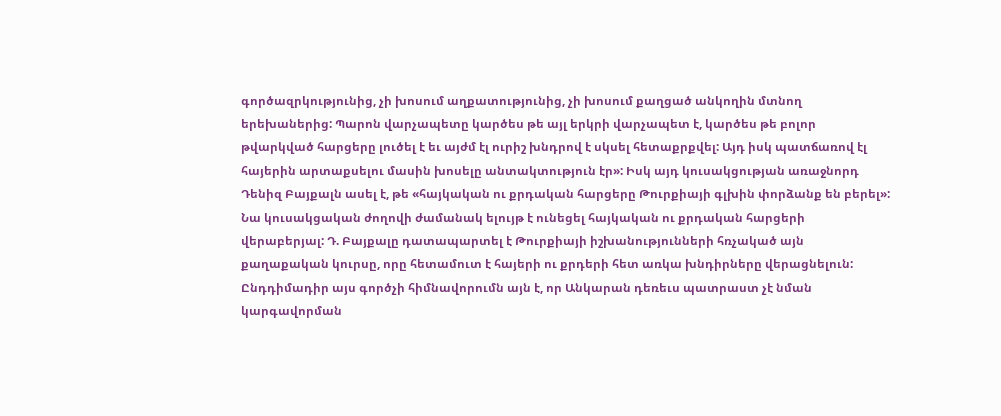գործազրկությունից, չի խոսում աղքատությունից, չի խոսում քաղցած անկողին մտնող երեխաներից: Պարոն վարչապետը կարծես թե այլ երկրի վարչապետ է, կարծես թե բոլոր թվարկված հարցերը լուծել է եւ այժմ էլ ուրիշ խնդրով է սկսել հետաքրքվել: Այդ իսկ պատճառով էլ հայերին արտաքսելու մասին խոսելը անտակտություն էր»: Իսկ այդ կուսակցության առաջնորդ Դենիզ Բայքալն ասել է, թե «հայկական ու քրդական հարցերը Թուրքիայի գլխին փորձանք են բերել»: Նա կուսակցական ժողովի ժամանակ ելույթ է ունեցել հայկական ու քրդական հարցերի վերաբերյալ: Դ. Բայքալը դատապարտել է Թուրքիայի իշխանությունների հռչակած այն քաղաքական կուրսը, որը հետամուտ է հայերի ու քրդերի հետ առկա խնդիրները վերացնելուն: Ընդդիմադիր այս գործչի հիմնավորումն այն է, որ Անկարան դեռեւս պատրաստ չէ նման կարգավորման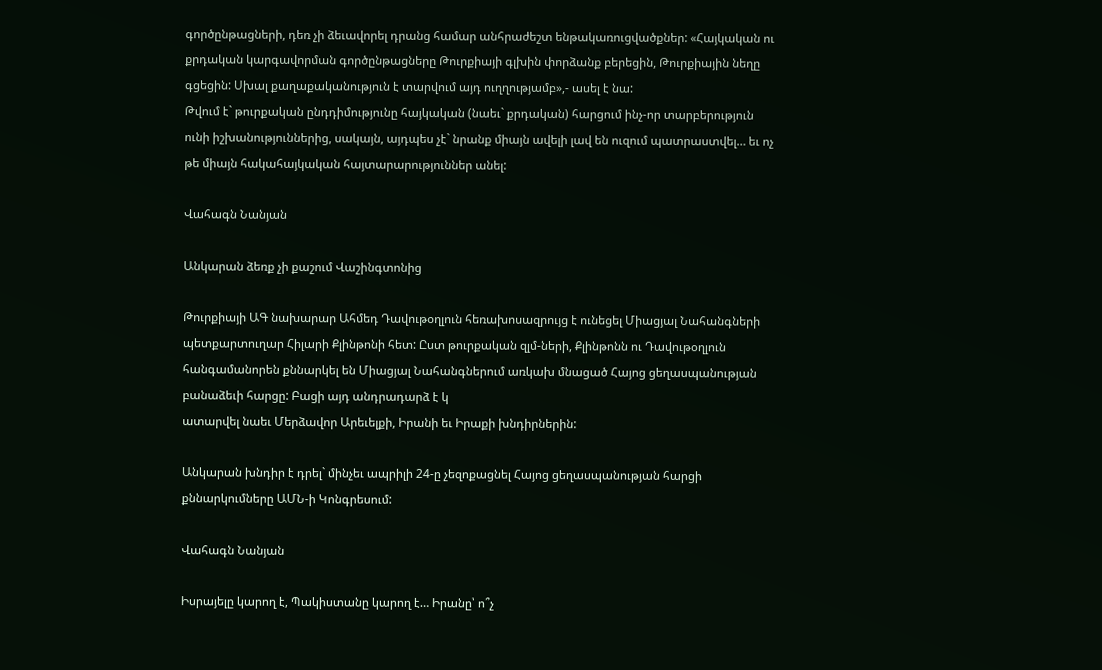գործընթացների, դեռ չի ձեւավորել դրանց համար անհրաժեշտ ենթակառուցվածքներ: «Հայկական ու քրդական կարգավորման գործընթացները Թուրքիայի գլխին փորձանք բերեցին, Թուրքիային նեղը գցեցին: Սխալ քաղաքականություն է տարվում այդ ուղղությամբ»,- ասել է նա:
Թվում է` թուրքական ընդդիմությունը հայկական (նաեւ` քրդական) հարցում ինչ-որ տարբերություն ունի իշխանություններից, սակայն, այդպես չէ` նրանք միայն ավելի լավ են ուզում պատրաստվել… եւ ոչ թե միայն հակահայկական հայտարարություններ անել:

Վահագն Նանյան

Անկարան ձեռք չի քաշում Վաշինգտոնից

Թուրքիայի ԱԳ նախարար Ահմեդ Դավութօղլուն հեռախոսազրույց է ունեցել Միացյալ Նահանգների պետքարտուղար Հիլարի Քլինթոնի հետ: Ըստ թուրքական զլմ-ների, Քլինթոնն ու Դավութօղլուն հանգամանորեն քննարկել են Միացյալ Նահանգներում առկախ մնացած Հայոց ցեղասպանության բանաձեւի հարցը: Բացի այդ անդրադարձ է կ
ատարվել նաեւ Մերձավոր Արեւելքի, Իրանի եւ Իրաքի խնդիրներին:

Անկարան խնդիր է դրել` մինչեւ ապրիլի 24-ը չեզոքացնել Հայոց ցեղասպանության հարցի քննարկումները ԱՄՆ-ի Կոնգրեսում:

Վահագն Նանյան

Իսրայելը կարող է, Պակիստանը կարող է… Իրանը՝ ո՞չ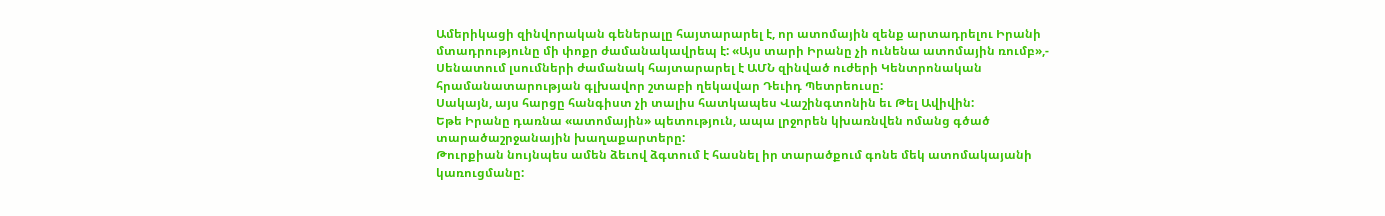Ամերիկացի զինվորական գեներալը հայտարարել է, որ ատոմային զենք արտադրելու Իրանի մտադրությունը մի փոքր ժամանակավրեպ է: «Այս տարի Իրանը չի ունենա ատոմային ռումբ»,- Սենատում լսումների ժամանակ հայտարարել է ԱՄՆ զինված ուժերի Կենտրոնական հրամանատարության գլխավոր շտաբի ղեկավար Դեւիդ Պետրեուսը:
Սակայն, այս հարցը հանգիստ չի տալիս հատկապես Վաշինգտոնին եւ Թել Ավիվին:
Եթե Իրանը դառնա «ատոմային» պետություն, ապա լրջորեն կխառնվեն ոմանց գծած տարածաշրջանային խաղաքարտերը:
Թուրքիան նույնպես ամեն ձեւով ձգտում է հասնել իր տարածքում գոնե մեկ ատոմակայանի կառուցմանը: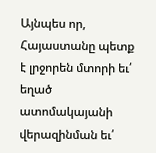Այնպես որ, Հայաստանը պետք է լրջորեն մտորի եւ՛ եղած ատոմակայանի վերազինման եւ՛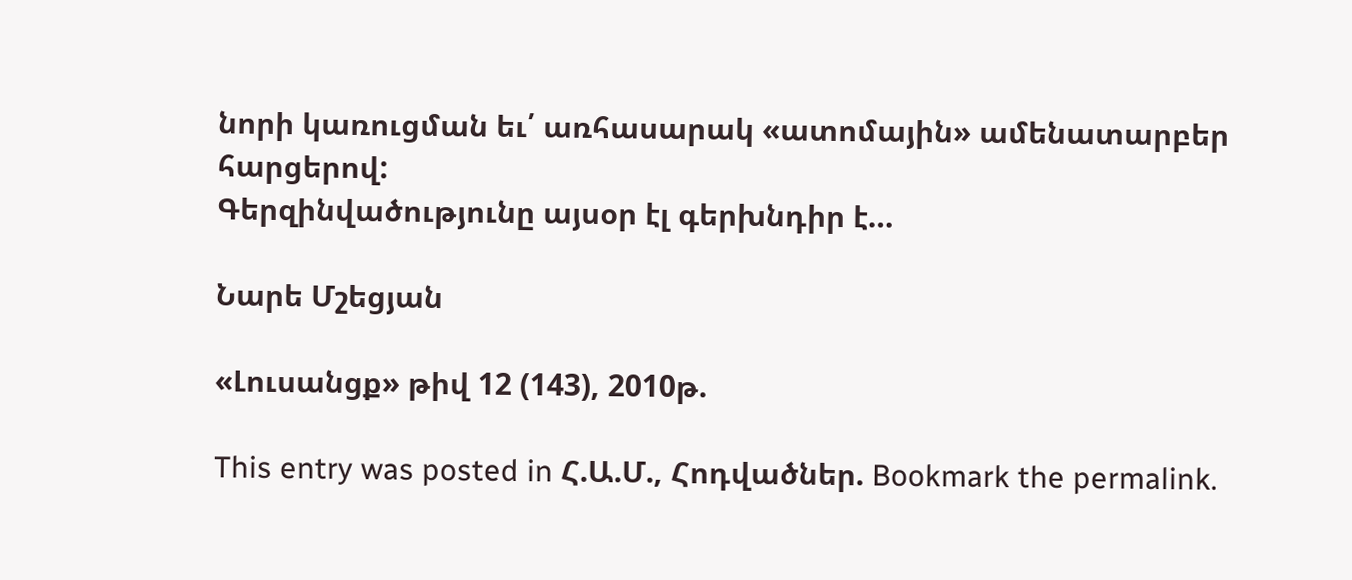նորի կառուցման եւ՛ առհասարակ «ատոմային» ամենատարբեր հարցերով:
Գերզինվածությունը այսօր էլ գերխնդիր է…

Նարե Մշեցյան

«Լուսանցք» թիվ 12 (143), 2010թ.

This entry was posted in Հ.Ա.Մ., Հոդվածներ. Bookmark the permalink.